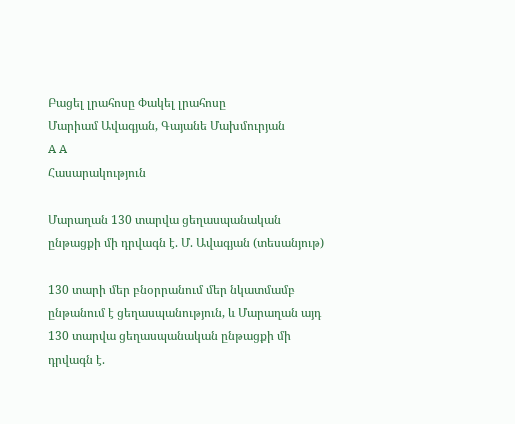Բացել լրահոսը Փակել լրահոսը
Մարիամ Ավագյան, Գայանե Մախմուրյան
A A
Հասարակություն

Մարաղան 130 տարվա ցեղասպանական ընթացքի մի դրվագն է. Մ. Ավագյան (տեսանյութ)

130 տարի մեր բնօրրանում մեր նկատմամբ ընթանում է ցեղասպանություն, և Մարաղան այդ 130 տարվա ցեղասպանական ընթացքի մի դրվագն է.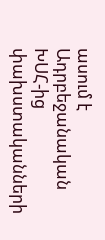ասում է Ադրբեջանական ԽՍՀ-ից փախստականների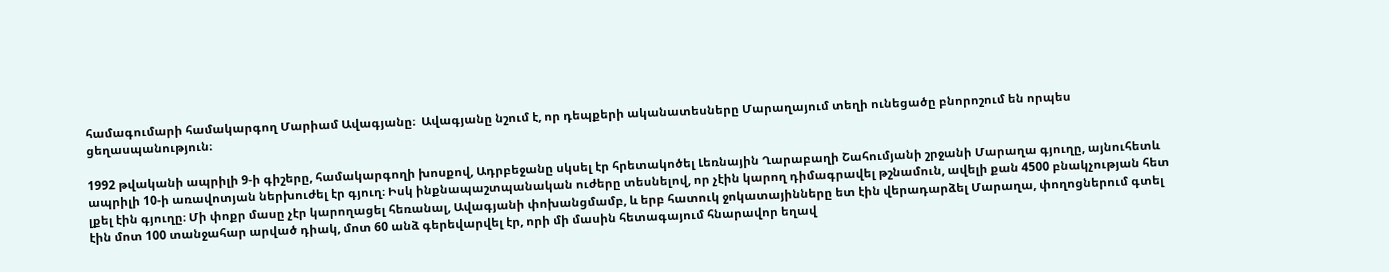համագումարի համակարգող Մարիամ Ավագյանը։  Ավագյանը նշում է, որ դեպքերի ականատեսները Մարաղայում տեղի ունեցածը բնորոշում են որպես ցեղասպանություն։

1992 թվականի ապրիլի 9-ի գիշերը, համակարգողի խոսքով, Ադրբեջանը սկսել էր հրետակոծել Լեռնային Ղարաբաղի Շահումյանի շրջանի Մարաղա գյուղը, այնուհետև ապրիլի 10-ի առավոտյան ներխուժել էր գյուղ։ Իսկ ինքնապաշտպանական ուժերը տեսնելով, որ չէին կարող դիմագրավել թշնամուն, ավելի քան 4500 բնակչության հետ լքել էին գյուղը։ Մի փոքր մասը չէր կարողացել հեռանալ, Ավագյանի փոխանցմամբ, և երբ հատուկ ջոկատայինները ետ էին վերադարձել Մարաղա, փողոցներում գտել էին մոտ 100 տանջահար արված դիակ, մոտ 60 անձ գերեվարվել էր, որի մի մասին հետագայում հնարավոր եղավ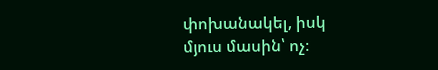փոխանակել, իսկ մյուս մասին՝ ոչ։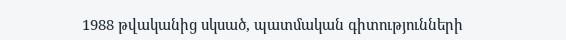1988 թվականից սկսած, պատմական գիտությունների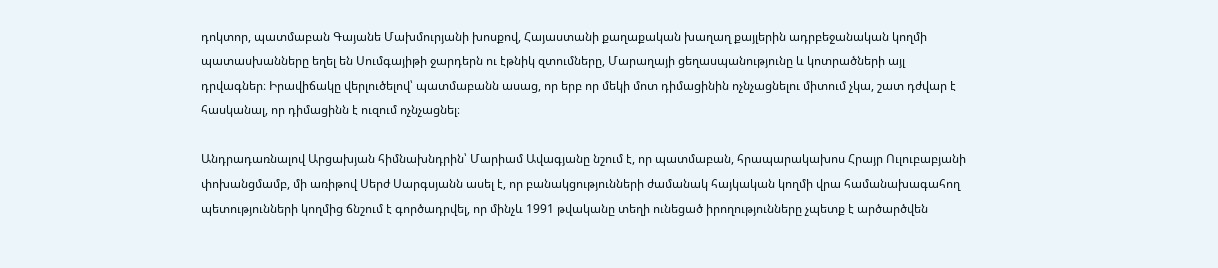դոկտոր, պատմաբան Գայանե Մախմուրյանի խոսքով, Հայաստանի քաղաքական խաղաղ քայլերին ադրբեջանական կողմի պատասխանները եղել են Սումգայիթի ջարդերն ու էթնիկ զտումները, Մարաղայի ցեղասպանությունը և կոտրածների այլ դրվագներ։ Իրավիճակը վերլուծելով՝ պատմաբանն ասաց, որ երբ որ մեկի մոտ դիմացինին ոչնչացնելու միտում չկա, շատ դժվար է հասկանալ, որ դիմացինն է ուզում ոչնչացնել։

Անդրադառնալով Արցախյան հիմնախնդրին՝ Մարիամ Ավագյանը նշում է, որ պատմաբան, հրապարակախոս Հրայր Ուլուբաբյանի փոխանցմամբ, մի առիթով Սերժ Սարգսյանն ասել է, որ բանակցությունների ժամանակ հայկական կողմի վրա համանախագահող պետությունների կողմից ճնշում է գործադրվել, որ մինչև 1991 թվականը տեղի ունեցած իրողությունները չպետք է արծարծվեն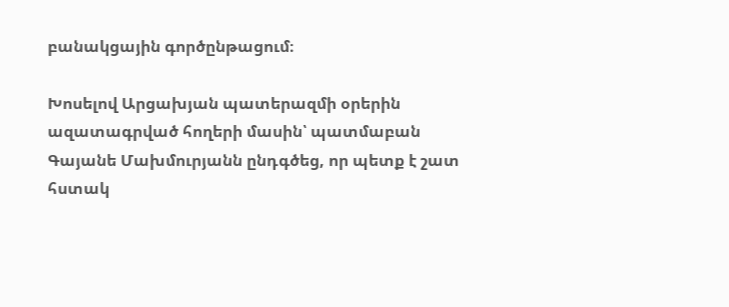բանակցային գործընթացում։

Խոսելով Արցախյան պատերազմի օրերին ազատագրված հողերի մասին՝ պատմաբան Գայանե Մախմուրյանն ընդգծեց, որ պետք է շատ հստակ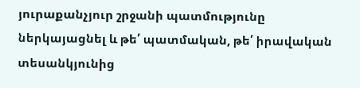յուրաքանչյուր շրջանի պատմությունը ներկայացնել և թե՛ պատմական, թե՛ իրավական տեսանկյունից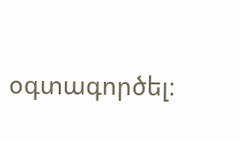օգտագործել։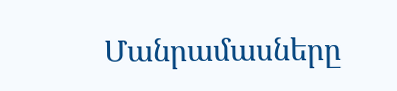Մանրամասները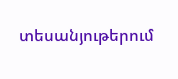տեսանյութերում